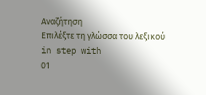Αναζήτηση
Επιλέξτε τη γλώσσα του λεξικού
in step with
01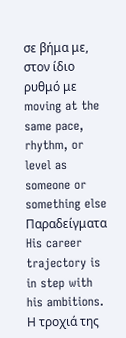σε βήμα με, στον ίδιο ρυθμό με
moving at the same pace, rhythm, or level as someone or something else
Παραδείγματα
His career trajectory is in step with his ambitions.
Η τροχιά της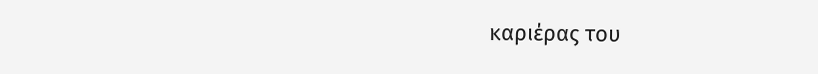καριέρας του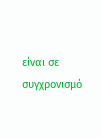είναι σε συγχρονισμό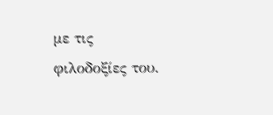με τις φιλοδοξίες του.